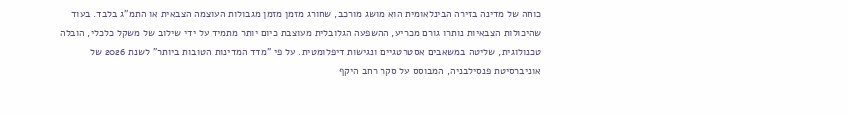כוחה של מדינה בזירה הבינלאומית הוא מושג מורכב, שחורג מזמן מזמן מגבולות העוצמה הצבאית או התמ"ג בלבד. בעוד שהיכולות הצבאיות נותרו גורם מכריע, ההשפעה הגלובלית מעוצבת כיום יותר מתמיד על ידי שילוב של משקל כלכלי, הובלה טכנולוגית, שליטה במשאבים אסטרטגיים ונגישות דיפלומטית. על פי "מדד המדינות הטובות ביותר" לשנת 2026 של אוניברסיטת פנסילבניה, המבוסס על סקר רחב היקף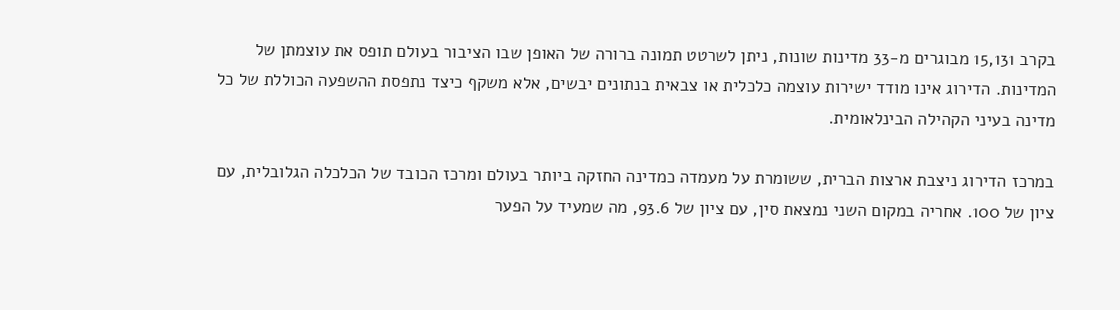בקרב 15,131 מבוגרים מ-33 מדינות שונות, ניתן לשרטט תמונה ברורה של האופן שבו הציבור בעולם תופס את עוצמתן של המדינות. הדירוג אינו מודד ישירות עוצמה כלכלית או צבאית בנתונים יבשים, אלא משקף כיצד נתפסת ההשפעה הכוללת של כל מדינה בעיני הקהילה הבינלאומית.

במרכז הדירוג ניצבת ארצות הברית, ששומרת על מעמדה כמדינה החזקה ביותר בעולם ומרכז הכובד של הכלכלה הגלובלית, עם ציון של 100. אחריה במקום השני נמצאת סין, עם ציון של 93.6, מה שמעיד על הפער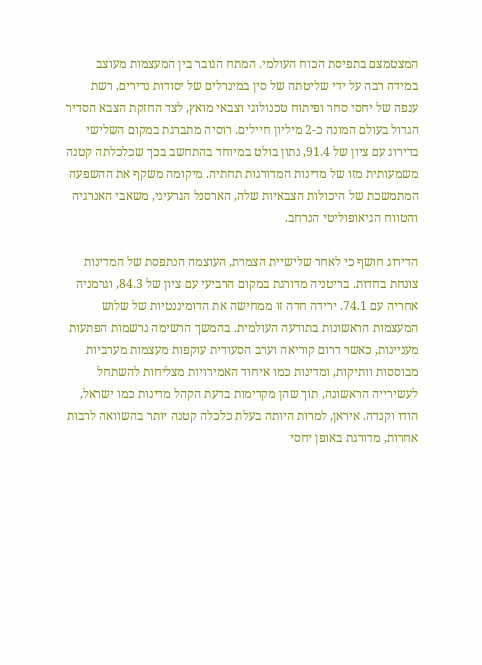המצטמצם בתפיסת הכוח העולמי. המתח הגובר בין המעצמות מעוצב במידה רבה על ידי שליטתה של סין במינרלים של יסודות נדירים, רשת ענפה של יחסי סחר ופיתוח טכנולוגי וצבאי מואץ, לצד החזקת הצבא הסדיר הגדול בעולם המונה כ-2 מיליון חיילים. רוסיה מתברגת במקום השלישי בדירוג עם ציון של 91.4, נתון בולט במיוחד בהתחשב בכך שכלכלתה קטנה משמעותית מזו של מדינות המדורגות תחתיה. מיקומה משקף את ההשפעה המתמשכת של היכולות הצבאיות שלה, הארסנל הגרעיני, משאבי האנרגיה והטווח הגיאופוליטי הנרחב.

הדירוג חושף כי לאחר שלישיית הצמרת, העוצמה הנתפסת של המדינות צונחת בחדות. בריטניה מדורגת במקום הרביעי עם ציון של 84.3, וגרמניה אחריה עם 74.1. ירידה חדה זו ממחישה את הדומיננטיות של שלוש המעצמות הראשונות בתודעה העולמית. בהמשך הרשימה נרשמות הפתעות מעניינות, כאשר דרום קוריאה וערב הסעודית עוקפות מעצמות מערביות מבוססות וותיקות, ומדינות כמו איחוד האמירויות מצליחות להשתחל לעשירייה הראשונה, תוך שהן מקדימות בדעת הקהל מדינות כמו ישראל, הודו וקנדה. איראן, למרות היותה בעלת כלכלה קטנה יותר בהשוואה לרבות אחרות, מדורגת באופן יחסי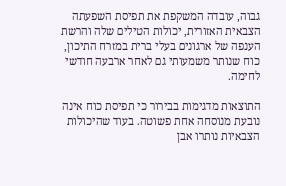גבוה, עובדה המשקפת את תפיסת השפעתה הצבאית האזורית, יכולות הטילים שלה והרשת הענפה של ארגונים בעלי ברית במזרח התיכון, כוח שנותר משמעותי גם לאחר ארבעה חודשי לחימה.

התוצאות מדגימות בבירור כי תפיסת כוח אינה נובעת מנוסחה אחת פשוטה. בעוד שהיכולות הצבאיות נותרו אבן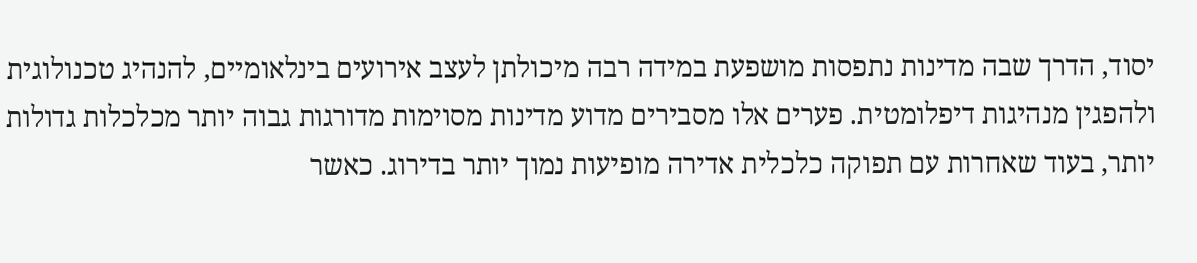יסוד, הדרך שבה מדינות נתפסות מושפעת במידה רבה מיכולתן לעצב אירועים בינלאומיים, להנהיג טכנולוגית ולהפגין מנהיגות דיפלומטית. פערים אלו מסבירים מדוע מדינות מסוימות מדורגות גבוה יותר מכלכלות גדולות יותר, בעוד שאחרות עם תפוקה כלכלית אדירה מופיעות נמוך יותר בדירוג. כאשר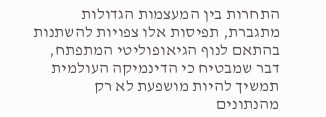התחרות בין המעצמות הגדולות מתגברת, תפיסות אלו צפויות להשתנות בהתאם לנוף הגיאופוליטי המתפתח, דבר שמבטיח כי הדינמיקה העולמית תמשיך להיות מושפעת לא רק מהנתונים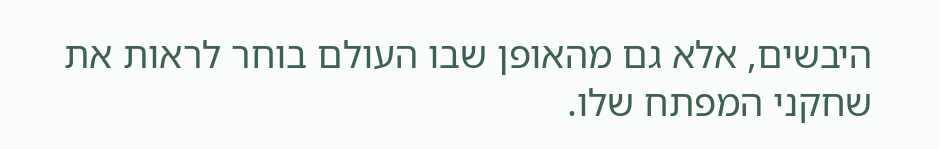היבשים, אלא גם מהאופן שבו העולם בוחר לראות את שחקני המפתח שלו.